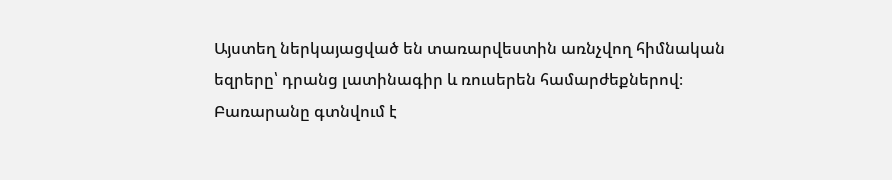Այստեղ ներկայացված են տառարվեստին առնչվող հիմնական եզրերը՝ դրանց լատինագիր և ռուսերեն համարժեքներով։ Բառարանը գտնվում է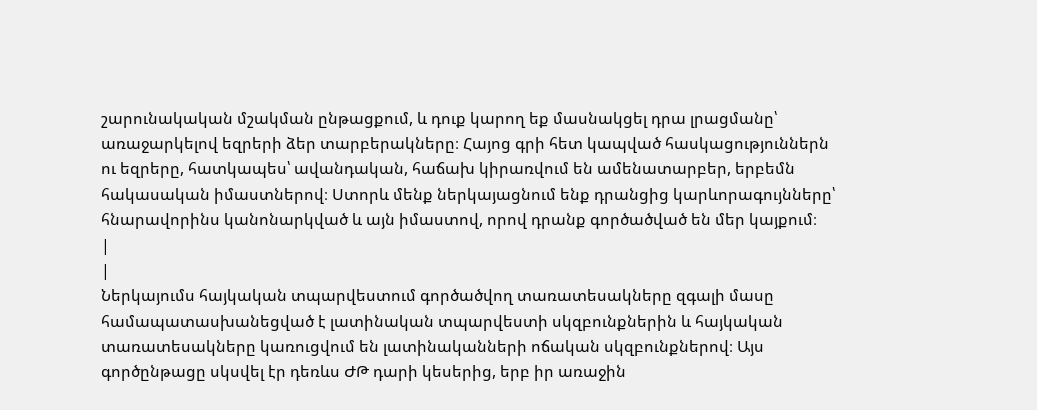շարունակական մշակման ընթացքում, և դուք կարող եք մասնակցել դրա լրացմանը՝ առաջարկելով եզրերի ձեր տարբերակները։ Հայոց գրի հետ կապված հասկացություններն ու եզրերը, հատկապես՝ ավանդական, հաճախ կիրառվում են ամենատարբեր, երբեմն հակասական իմաստներով։ Ստորև մենք ներկայացնում ենք դրանցից կարևորագույնները՝ հնարավորինս կանոնարկված և այն իմաստով, որով դրանք գործածված են մեր կայքում։
|
|
Ներկայումս հայկական տպարվեստում գործածվող տառատեսակները զգալի մասը համապատասխանեցված է լատինական տպարվեստի սկզբունքներին և հայկական տառատեսակները կառուցվում են լատինականների ոճական սկզբունքներով։ Այս գործընթացը սկսվել էր դեռևս ԺԹ դարի կեսերից, երբ իր առաջին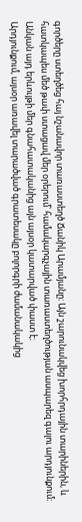գործերը ստեղծեց հայ նշանավոր տառաստեղծ Ճանիկ Արամյանը։ Այն շարունակվեց խորհրդային տարիներին, և հատկապես մեծ թափ ստացավ մեր օրերում՝ համակարգչային տառաստեղծության ասպարեզ գալու արդյունքում։ Անկան այդ երևույթի մեր գնահատականից այն այսօր կատարված փաստ է։
Արդյունքում, այսօր առավել տարածված գրատեսակը բոլորգրի ժամանակակից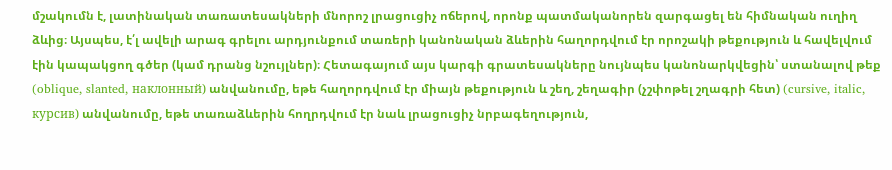մշակումն է, լատինական տառատեսակների մնորոշ լրացուցիչ ոճերով, որոնք պատմականորեն զարգացել են հիմնական ուղիղ ձևից։ Այսպես, է՛լ ավելի արագ գրելու արդյունքում տառերի կանոնական ձևերին հաղորդվում էր որոշակի թեքություն և հավելվում էին կապակցող գծեր (կամ դրանց նշույլներ)։ Հետագայում այս կարգի գրատեսակները նույնպես կանոնարկվեցին՝ ստանալով թեք (oblique, slanted, наклонный) անվանումը, եթե հաղորդվում էր միայն թեքություն և շեղ, շեղագիր (չշփոթել շղագրի հետ) (cursive, italic, курсив) անվանումը, եթե տառաձևերին հողրդվում էր նաև լրացուցիչ նրբագեղություն,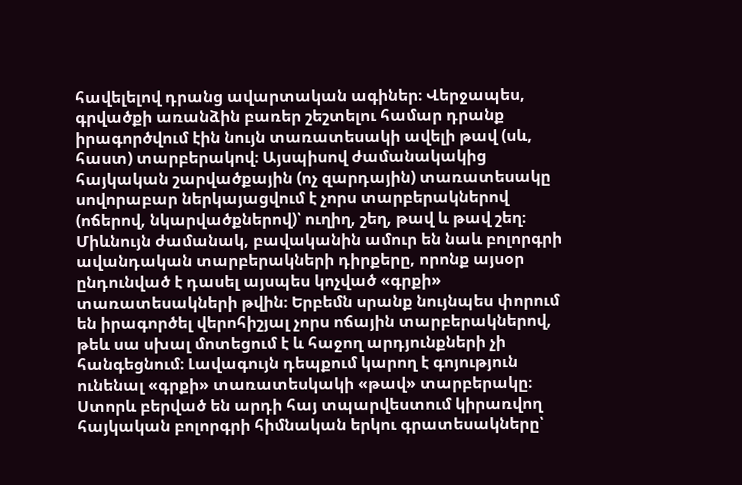հավելելով դրանց ավարտական ագիներ։ Վերջապես, գրվածքի առանձին բառեր շեշտելու համար դրանք իրագործվում էին նույն տառատեսակի ավելի թավ (սև, հաստ) տարբերակով։ Այսպիսով ժամանակակից հայկական շարվածքային (ոչ զարդային) տառատեսակը սովորաբար ներկայացվում է չորս տարբերակներով (ոճերով, նկարվածքներով)՝ ուղիղ, շեղ, թավ և թավ շեղ։
Միևնույն ժամանակ, բավականին ամուր են նաև բոլորգրի ավանդական տարբերակների դիրքերը, որոնք այսօր ընդունված է դասել այսպես կոչված «գրքի» տառատեսակների թվին։ Երբեմն սրանք նույնպես փորում են իրագործել վերոհիշյալ չորս ոճային տարբերակներով, թեև սա սխալ մոտեցում է և հաջող արդյունքների չի հանգեցնում։ Լավագույն դեպքում կարող է գոյություն ունենալ «գրքի» տառատեսկակի «թավ» տարբերակը։
Ստորև բերված են արդի հայ տպարվեստում կիրառվող հայկական բոլորգրի հիմնական երկու գրատեսակները՝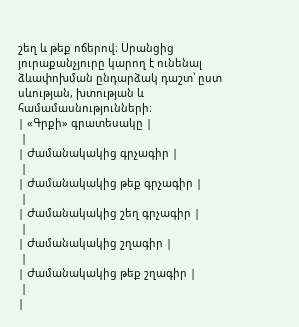շեղ և թեք ոճերով։ Սրանցից յուրաքանչյուրը կարող է ունենալ ձևափոխման ընդարձակ դաշտ՝ ըստ սևության, խտության և համամասնությունների։
| «Գրքի» գրատեսակը |
 |
| Ժամանակակից գրչագիր |
 |
| Ժամանակակից թեք գրչագիր |
 |
| Ժամանակակից շեղ գրչագիր |
 |
| Ժամանակակից շղագիր |
 |
| Ժամանակակից թեք շղագիր |
 |
|